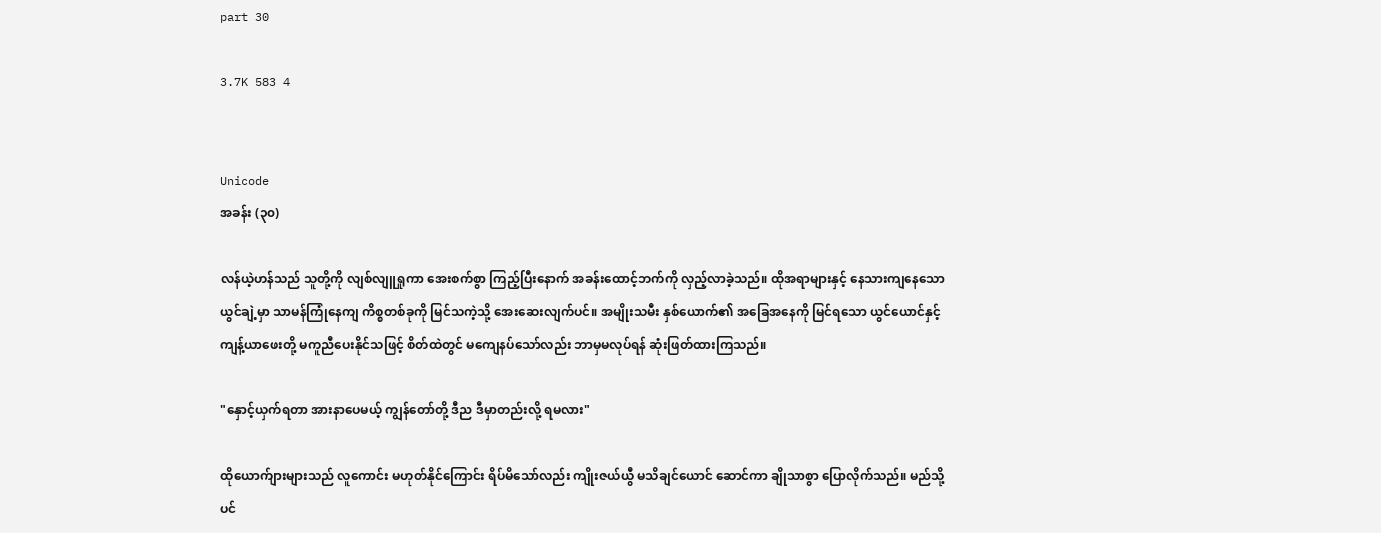part 30

3.7K 583 4


Unicode
အခန်း (၃၀)

လန်ယဲ့ဟန်သည် သူတို့ကို လျစ်လျူရှုကာ အေးစက်စွာ ကြည့်ပြီးနောက် အခန်းထောင့်ဘက်ကို လှည့်လာခဲ့သည်။ ထိုအရာများနှင့် နေသားကျနေသော ယွင်ချဲ့မှာ သာမန်ကြုံနေကျ ကိစ္စတစ်ခုကို မြင်သကဲ့သို့ အေးဆေးလျက်ပင်။ အမျိုးသမီး နှစ်ယောက်၏ အခြေအနေကို မြင်ရသော ယွင်ယောင်နှင့် ကျန့်ယာဖေးတို့ မကူညီပေးနိုင်သဖြင့် စိတ်ထဲတွင် မကျေနပ်သော်လည်း ဘာမှမလုပ်ရန် ဆုံးဖြတ်ထားကြသည်။

"နှောင့်ယှက်ရတာ အားနာပေမယ့် ကျွန်တော်တို့ ဒီည ဒီမှာတည်းလို့ ရမလား"

ထိုယောက်ျားများသည် လူကောင်း မဟုတ်နိုင်ကြောင်း ရိပ်မိသော်လည်း ကျိုးဇယ်ယွီ မသိချင်ယောင် ဆောင်ကာ ချိုသာစွာ ပြောလိုက်သည်။ မည်သို့ပင်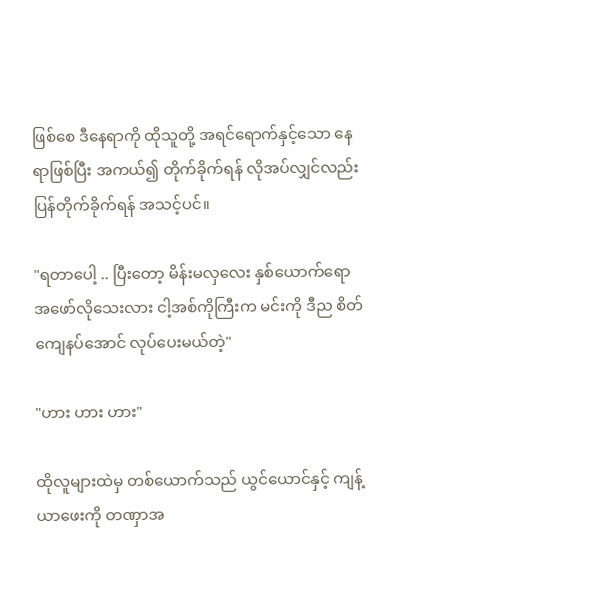ဖြစ်စေ ဒီနေရာကို ထိုသူတို့ အရင်ရောက်နှင့်သော နေရာဖြစ်ပြီး အကယ်၍ တိုက်ခိုက်ရန် လိုအပ်လျှင်လည်း ပြန်တိုက်ခိုက်ရန် အသင့်ပင်။

"ရတာပေါ့ .. ပြီးတော့ မိန်းမလှလေး နှစ်ယောက်ရော အဖော်လိုသေးလား ငါ့အစ်ကိုကြီးက မင်းကို ဒီည စိတ်ကျေနပ်အောင် လုပ်ပေးမယ်တဲ့"

"ဟား ဟား ဟား"

ထိုလူများထဲမှ တစ်ယောက်သည် ယွင်ယောင်နှင့် ကျန့်ယာဖေးကို တဏှာအ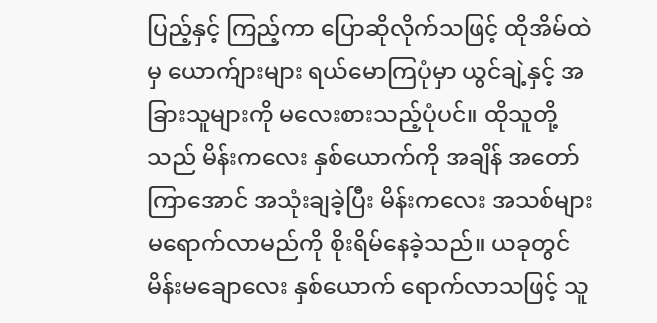ပြည့်နှင့် ကြည့်ကာ ပြောဆိုလိုက်သဖြင့် ထိုအိမ်ထဲမှ ယောက်ျားများ ရယ်မောကြပုံမှာ ယွင်ချဲ့နှင့် အခြားသူများကို မလေးစားသည့်ပုံပင်။ ထိုသူတို့သည် မိန်းကလေး နှစ်ယောက်ကို အချိန် အတော်ကြာအောင် အသုံးချခဲ့ပြီး မိန်းကလေး အသစ်များ မရောက်လာမည်ကို စိုးရိမ်နေခဲ့သည်။ ယခုတွင် မိန်းမချောလေး နှစ်ယောက် ရောက်လာသဖြင့် သူ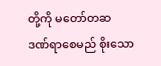တို့ကို မတော်တဆ ဒဏ်ရာစေမည် စိုးသော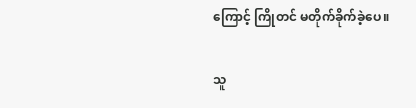ကြောင့် ကြိုတင် မတိုက်ခိုက်ခဲ့ပေ။

သူ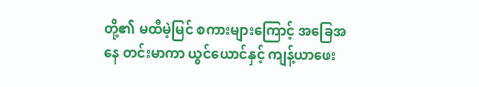တို့၏ မထီမဲ့မြင် စကားများကြောင့် အခြေအနေ တင်းမာကာ ယွင်ယောင်နှင့် ကျန့်ယာဖေး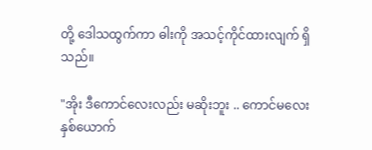တို့ ဒေါသထွက်ကာ ဓါးကို အသင့်ကိုင်ထားလျက် ရှိသည်။

"အိုး ဒီကောင်လေးလည်း မဆိုးဘူး .. ကောင်မလေး နှစ်ယောက်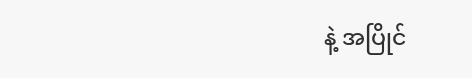နဲ့ အပြိုင်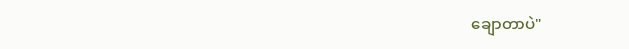ချောတာပဲ"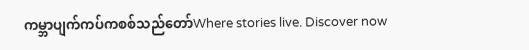ကမ္ဘာပျက်ကပ်ကစစ်သည်တော်Where stories live. Discover now